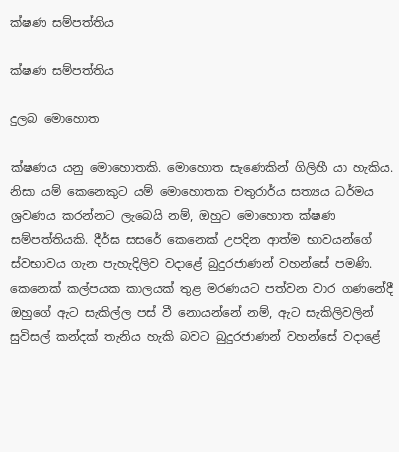ක්ෂණ සම්පත්තිය

ක්ෂණ සම්පත්තිය

දුලබ මොහොත

ක්ෂණය යනු මොහොතකි. මොහොත සැණෙකින් ගිලිහී යා හැකිය. නිසා යම් කෙනෙකුට යම් මොහොතක චතුරාර්ය සත්‍යය ධර්මය ශ්‍රවණය කරන්නට ලැබෙයි නම්, ඔහුට මොහොත ක්ෂණ සම්පත්තියකි. දීර්ඝ සසරේ කෙනෙක් උපදින ආත්ම භාවයන්ගේ ස්වභාවය ගැන පැහැදිලිව වදාළේ බුදුරජාණන් වහන්සේ පමණි. කෙනෙක් කල්පයක කාලයක් තුළ මරණයට පත්වන වාර ගණනේදී ඔහුගේ ඇට සැකිල්ල පස් වී නොයන්නේ නම්, ඇට සැකිලිවලින් සුවිසල් කන්දක් තැනිය හැකි බවට බුදුරජාණන් වහන්සේ වදාළේ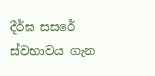දීර්ඝ සසරේ ස්වභාවය ගැන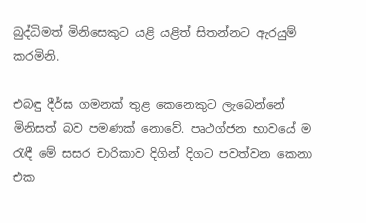බුද්ධිමත් මිනිසෙකුට යළි යළිත් සිතන්නට ඇරයුම් කරමිනි.

එබඳු දීර්ඝ ගමනක් තුළ කෙනෙකුට ලැබෙන්නේ මිනිසත් බව පමණක් නොවේ. පෘථග්ජන භාවයේ ම රැඳී මේ සසර චාරිකාව දිගින් දිගට පවත්වන කෙනා එක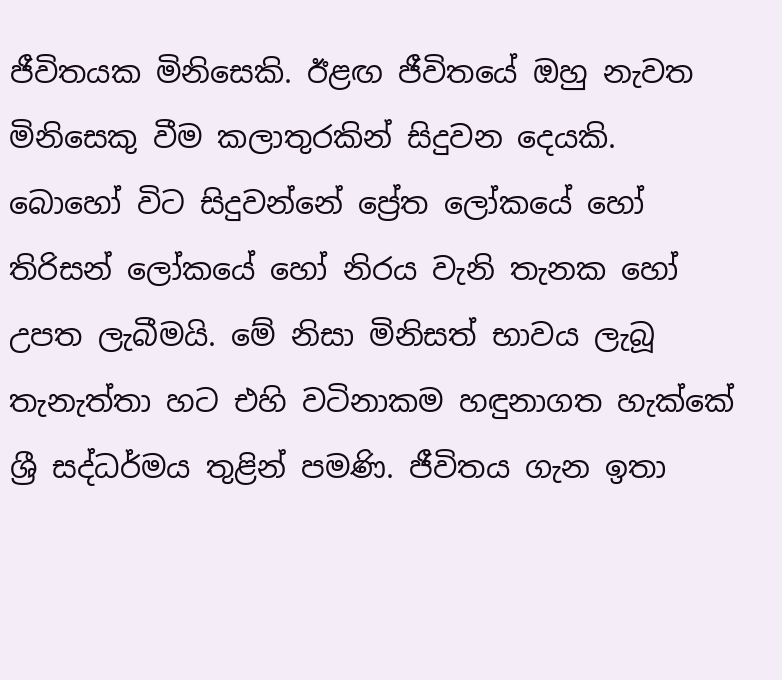ජීවිතයක මිනිසෙකි. ඊළඟ ජීවිතයේ ඔහු නැවත මිනිසෙකු වීම කලාතුරකින් සිදුවන දෙයකි. බොහෝ විට සිදුවන්නේ ප්‍රේත ලෝකයේ හෝ තිරිසන් ලෝකයේ හෝ නිරය වැනි තැනක හෝ උපත ලැබීමයි. මේ නිසා මිනිසත් භාවය ලැබූ තැනැත්තා හට එහි වටිනාකම හඳුනාගත හැක්කේ ශ්‍රී සද්ධර්මය තුළින් පමණි. ජීවිතය ගැන ඉතා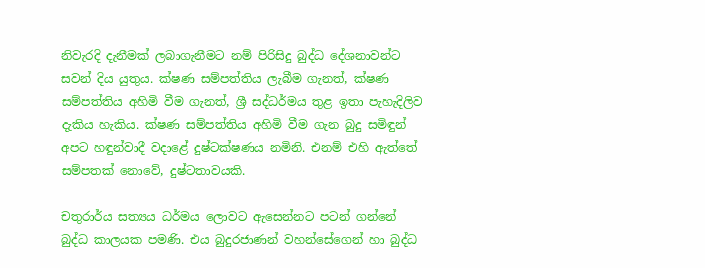නිවැරදි දැනීමක් ලබාගැනීමට නම් පිරිසිදු බුද්ධ දේශනාවන්ට සවන් දිය යුතුය. ක්ෂණ සම්පත්තිය ලැබීම ගැනත්, ක්ෂණ සම්පත්තිය අහිමි වීම ගැනත්, ශ්‍රී සද්ධර්මය තුළ ඉතා පැහැදිලිව දැකිය හැකිය. ක්ෂණ සම්පත්තිය අහිමි වීම ගැන බුදු සමිඳුන් අපට හඳුන්වාදී වදාළේ දුෂ්ටක්ෂණය නමිනි. එනම් එහි ඇත්තේ සම්පතක් නොවේ, දුෂ්ටතාවයකි.

චතුරාර්ය සත්‍යය ධර්මය ලොවට ඇසෙන්නට පටන් ගන්නේ බුද්ධ කාලයක පමණි. එය බුදුරජාණන් වහන්සේගෙන් හා බුද්ධ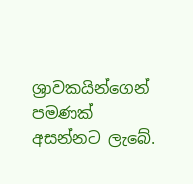ශ්‍රාවකයින්ගෙන් පමණක් අසන්නට ලැබේ.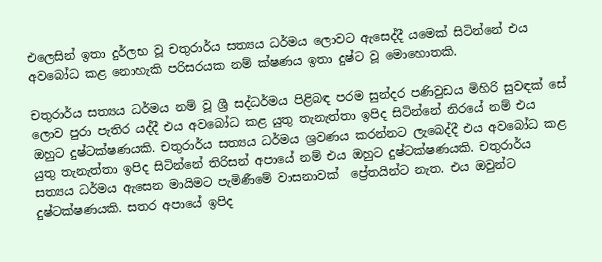එලෙසින් ඉතා දුර්ලභ වූ චතුරාර්ය සත්‍යය ධර්මය ලොවට ඇසෙද්දී යමෙක් සිටින්නේ එය අවබෝධ කළ නොහැකි පරිසරයක නම් ක්ෂණය ඉතා දුෂ්ට වූ මොහොතකි.

චතුරාර්ය සත්‍යය ධර්මය නම් වූ ශ්‍රී සද්ධර්මය පිළිබඳ පරම සුන්දර පණිවුඩය මිහිරි සුවඳක් සේ ලොව පුරා පැතිර යද්දී එය අවබෝධ කළ යුතු තැනැත්තා ඉපිද සිටින්නේ නිරයේ නම් එය ඔහුට දුෂ්ටක්ෂණයකි. චතුරාර්ය සත්‍යය ධර්මය ශ්‍රවණය කරන්නට ලැබෙද්දී එය අවබෝධ කළ යුතු තැනැත්තා ඉපිද සිටින්නේ තිරිසන් අපායේ නම් එය ඔහුට දුෂ්ටක්ෂණයකි. චතුරාර්ය සත්‍යය ධර්මය ඇසෙන මායිමට පැමිණීමේ වාසනාවක්  ප්‍රේතයින්ට නැත. එය ඔවුන්ට දුෂ්ටක්ෂණයකි. සතර අපායේ ඉපිද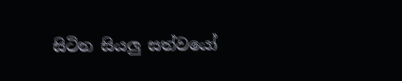සිටින සියලු සත්වයෝ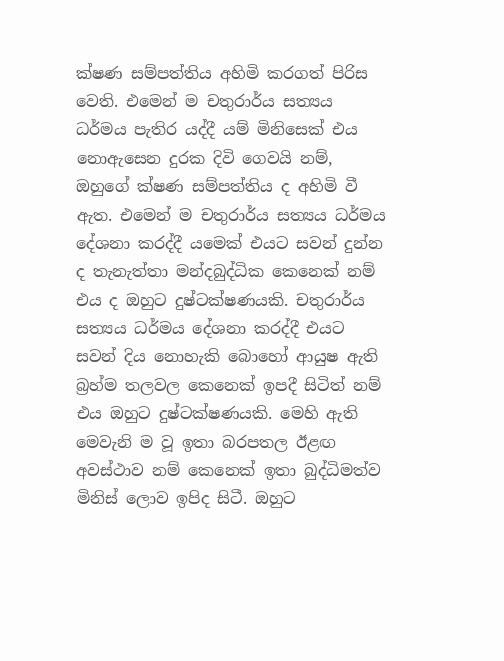ක්ෂණ සම්පත්තිය අහිමි කරගත් පිරිස වෙති. එමෙන් ම චතුරාර්ය සත්‍යය ධර්මය පැතිර යද්දී යම් මිනිසෙක් එය නොඇසෙන දුරක දිවි ගෙවයි නම්, ඔහුගේ ක්ෂණ සම්පත්තිය ද අහිමි වී ඇත. එමෙන් ම චතුරාර්ය සත්‍යය ධර්මය දේශනා කරද්දී යමෙක් එයට සවන් දුන්න ද තැනැත්තා මන්දබුද්ධික කෙනෙක් නම් එය ද ඔහුට දුෂ්ටක්ෂණයකි. චතුරාර්ය සත්‍යය ධර්මය දේශනා කරද්දී එයට සවන් දිය නොහැකි බොහෝ ආයුෂ ඇති බ්‍රහ්ම තලවල කෙනෙක් ඉපදී සිටිත් නම් එය ඔහුට දුෂ්ටක්ෂණයකි. මෙහි ඇති මෙවැනි ම වූ ඉතා බරපතල ඊළඟ අවස්ථාව නම් කෙනෙක් ඉතා බුද්ධිමත්ව මිනිස් ලොව ඉපිද සිටී. ඔහුට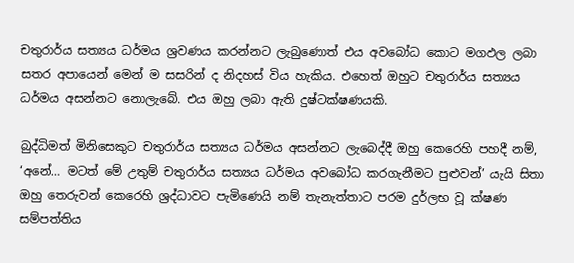චතුරාර්ය සත්‍යය ධර්මය ශ්‍රවණය කරන්නට ලැබුණොත් එය අවබෝධ කොට මගඵල ලබා සතර අපායෙන් මෙන් ම සසරින් ද නිදහස් විය හැකිය. එහෙත් ඔහුට චතුරාර්ය සත්‍යය ධර්මය අසන්නට නොලැබේ. එය ඔහු ලබා ඇති දුෂ්ටක්ෂණයකි.

බුද්ධිමත් මිනිසෙකුට චතුරාර්ය සත්‍යය ධර්මය අසන්නට ලැබෙද්දී ඔහු කෙරෙහි පහදී නම්, ‘අනේ… මටත් මේ උතුම් චතුරාර්ය සත්‍යය ධර්මය අවබෝධ කරගැනීමට පුළුවන්’ යැයි සිතා ඔහු තෙරුවන් කෙරෙහි ශ්‍රද්ධාවට පැමිණෙයි නම් තැනැත්තාට පරම දුර්ලභ වූ ක්ෂණ සම්පත්තිය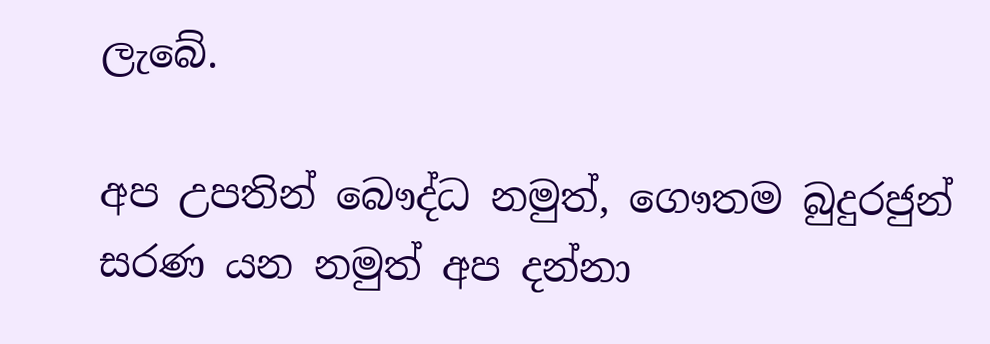ලැබේ.

අප උපතින් බෞද්ධ නමුත්, ගෞතම බුදුරජුන් සරණ යන නමුත් අප දන්නා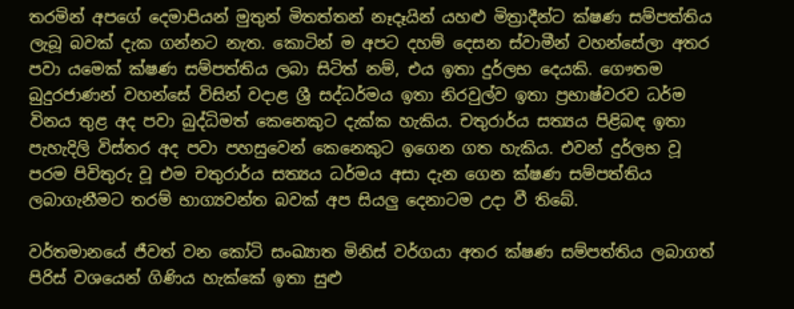තරමින් අපගේ දෙමාපියන් මුතුන් මිතත්තන් නෑදෑයින් යහළු මිත්‍රාදීන්ට ක්ෂණ සම්පත්තිය ලැබූ බවක් දැක ගන්නට නැත. කොටින් ම අපට දහම් දෙසන ස්වාමීන් වහන්සේලා අතර පවා යමෙක් ක්ෂණ සම්පත්තිය ලබා සිටිත් නම්, එය ඉතා දුර්ලභ දෙයකි. ගෞතම බුදුරජාණන් වහන්සේ විසින් වදාළ ශ්‍රී සද්ධර්මය ඉතා නිරවුල්ව ඉතා ප්‍රභාෂ්වරව ධර්ම විනය තුළ අද පවා බුද්ධිමත් කෙනෙකුට දැක්ක හැකිය. චතුරාර්ය සත්‍යය පිළිබඳ ඉතා පැහැදිලි විස්තර අද පවා පහසුවෙන් කෙනෙකුට ඉගෙන ගත හැකිය. එවන් දුර්ලභ වූ පරම පිවිතුරු වූ එම චතුරාර්ය සත්‍යය ධර්මය අසා දැන ගෙන ක්ෂණ සම්පත්තිය ලබාගැනීමට තරම් භාග්‍යවන්ත බවක් අප සියලු දෙනාටම උදා වී තිබේ.

වර්තමානයේ ජීවත් වන කෝටි සංඛ්‍යාත මිනිස් වර්ගයා අතර ක්ෂණ සම්පත්තිය ලබාගත් පිරිස් වශයෙන් ගිණිය හැක්කේ ඉතා සුළු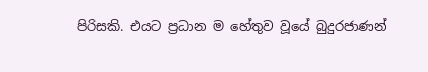පිරිසකි. එයට ප්‍රධාන ම හේතුව වූයේ බුදුරජාණන්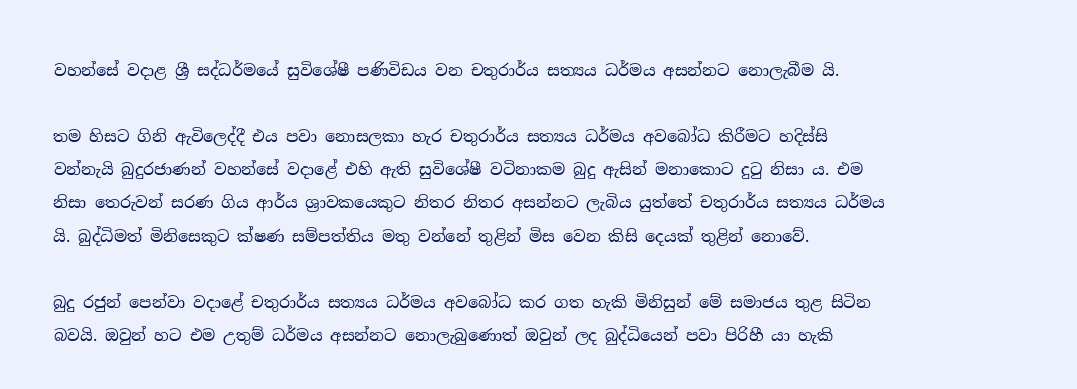වහන්සේ වදාළ ශ්‍රී සද්ධර්මයේ සුවිශේෂී පණිවිඩය වන චතුරාර්ය සත්‍යය ධර්මය අසන්නට නොලැබීම යි.

තම හිසට ගිනි ඇවිලෙද්දී එය පවා නොසලකා හැර චතුරාර්ය සත්‍යය ධර්මය අවබෝධ කිරීමට හදිස්සි වන්නැයි බුදුරජාණන් වහන්සේ වදාළේ එහි ඇති සුවිශේෂී වටිනාකම බුදු ඇසින් මනාකොට දුටු නිසා ය. එම නිසා තෙරුවන් සරණ ගිය ආර්ය ශ්‍රාවකයෙකුට නිතර නිතර අසන්නට ලැබිය යුත්තේ චතුරාර්ය සත්‍යය ධර්මය යි. බුද්ධිමත් මිනිසෙකුට ක්ෂණ සම්පත්තිය මතු වන්නේ තුළින් මිස වෙන කිසි දෙයක් තුළින් නොවේ.

බුදු රජුන් පෙන්වා වදාළේ චතුරාර්ය සත්‍යය ධර්මය අවබෝධ කර ගත හැකි මිනිසුන් මේ සමාජය තුළ සිටින බවයි. ඔවුන් හට එම උතුම් ධර්මය අසන්නට නොලැබුණොත් ඔවුන් ලද බුද්ධියෙන් පවා පිරිහී යා හැකි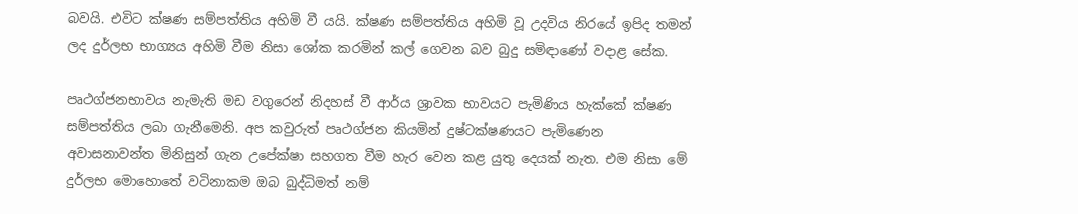බවයි. එවිට ක්ෂණ සම්පත්තිය අහිමි වී යයි. ක්ෂණ සම්පත්තිය අහිමි වූ උදවිය නිරයේ ඉපිද තමන් ලද දුර්ලභ භාග්‍යය අහිමි වීම නිසා ශෝක කරමින් කල් ගෙවන බව බුදු සමිඳාණෝ වදාළ සේක.

පෘථග්ජනභාවය නැමැති මඩ වගුරෙන් නිදහස් වී ආර්ය ශ්‍රාවක භාවයට පැමිණිය හැක්කේ ක්ෂණ සම්පත්තිය ලබා ගැනීමෙනි. අප කවුරුත් පෘථග්ජන කියමින් දුෂ්ටක්ෂණයට පැමිණෙන අවාසනාවන්ත මිනිසුන් ගැන උපේක්ෂා සහගත වීම හැර වෙන කළ යුතු දෙයක් නැත. එම නිසා මේ දුර්ලභ මොහොතේ වටිනාකම ඔබ බුද්ධිමත් නම්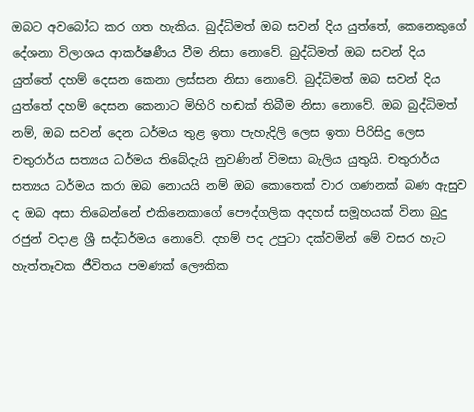ඔබට අවබෝධ කර ගත හැකිය. බුද්ධිමත් ඔබ සවන් දිය යුත්තේ, කෙනෙකුගේ දේශනා විලාශය ආකර්ෂණීය වීම නිසා නොවේ. බුද්ධිමත් ඔබ සවන් දිය යුත්තේ දහම් දෙසන කෙනා ලස්සන නිසා නොවේ. බුද්ධිමත් ඔබ සවන් දිය යුත්තේ දහම් දෙසන කෙනාට මිහිරි හඬක් තිබීම නිසා නොවේ. ඔබ බුද්ධිමත් නම්, ඔබ සවන් දෙන ධර්මය තුළ ඉතා පැහැදිලි ලෙස ඉතා පිරිසිදු ලෙස චතුරාර්ය සත්‍යය ධර්මය තිබේදැයි නුවණින් විමසා බැලිය යුතුයි. චතුරාර්ය සත්‍යය ධර්මය කරා ඔබ නොයයි නම් ඔබ කොතෙක් වාර ගණනක් බණ ඇසුව ද ඔබ අසා තිබෙන්නේ එකිනෙකාගේ පෞද්ගලික අදහස් සමූහයක් විනා බුදු රජුන් වදාළ ශ්‍රී සද්ධර්මය නොවේ. දහම් පද උපුටා දක්වමින් මේ වසර හැට හැත්තෑවක ජීවිතය පමණක් ලෞකික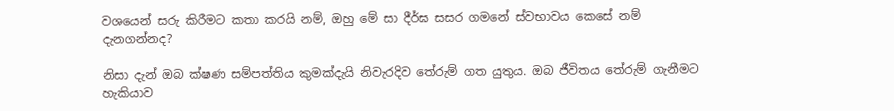වශයෙන් සරු කිරීමට කතා කරයි නම්, ඔහු මේ සා දීර්ඝ සසර ගමනේ ස්වභාවය කෙසේ නම් දැනගන්නද?

නිසා දැන් ඔබ ක්ෂණ සම්පත්තිය කුමක්දැයි නිවැරදිව තේරුම් ගත යුතුය. ඔබ ජීවිතය තේරුම් ගැනීමට හැකියාව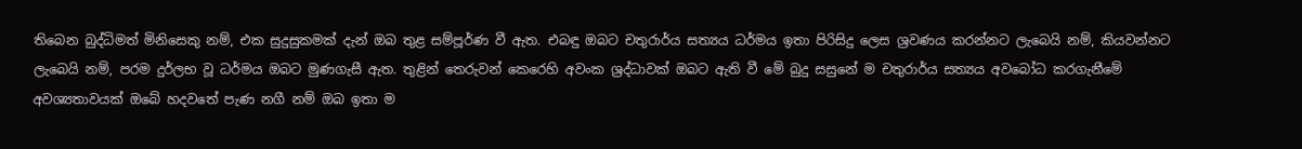තිබෙන බුද්ධිමත් මිනිසෙකු නම්, එක සුදුසුකමක් දැන් ඔබ තුළ සම්පූර්ණ වී ඇත. එබඳු ඔබට චතුරාර්ය සත්‍යය ධර්මය ඉතා පිරිසිදු ලෙස ශ්‍රවණය කරන්නට ලැබෙයි නම්, කියවන්නට ලැබෙයි නම්, පරම දුර්ලභ වූ ධර්මය ඔබට මුණගැසී ඇත. තුළින් තෙරුවන් කෙරෙහි අවංක ශ්‍රද්ධාවක් ඔබට ඇති වී මේ බුදු සසුනේ ම චතුරාර්ය සත්‍යය අවබෝධ කරගැනීමේ අවශ්‍යතාවයක් ඔබේ හදවතේ පැණ නගී නම් ඔබ ඉතා ම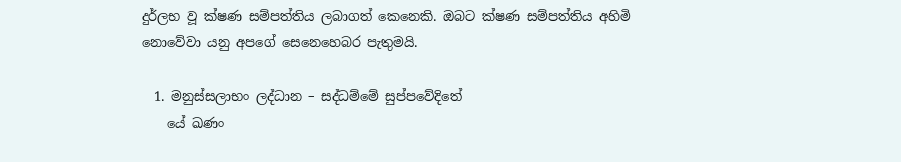දුර්ලභ වූ ක්ෂණ සම්පත්තිය ලබාගත් කෙනෙකි. ඔබට ක්ෂණ සම්පත්තිය අහිමි නොවේවා යනු අපගේ සෙනෙහෙබර පැතුමයි.

  1. මනුස්සලාභං ලද්ධාන – සද්ධම්මේ සුප්පවේදිතේ
    යේ ඛණං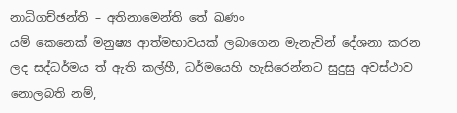නාධිගච්ඡන්ති – අතිනාමෙන්ති තේ ඛණං
යම් කෙනෙක් මනුෂ්‍ය ආත්මභාවයක් ලබාගෙන මැනැවින් දේශනා කරන ලද සද්ධර්මය ත් ඇති කල්හී, ධර්මයෙහි හැසිරෙන්නට සුදුසු අවස්ථාව නොලබති නම්,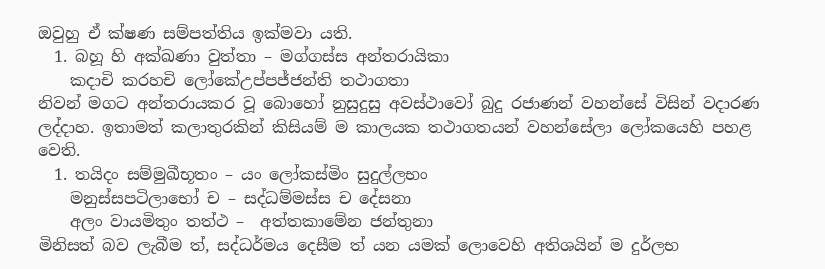ඔවුහු ඒ ක්ෂණ සම්පත්තිය ඉක්මවා යති.
  1. බහූ හි අක්ඛණා වුත්තා – මග්ගස්ස අන්තරායිකා
    කදාචි කරහචි ලෝකේඋප්පජ්ජන්ති තථාගතා
නිවන් මගට අන්තරායකර වූ බොහෝ නුසුදුසු අවස්ථාවෝ බුදු රජාණන් වහන්සේ විසින් වදාරණ ලද්දාහ. ඉතාමත් කලාතුරකින් කිසියම් ම කාලයක තථාගතයන් වහන්සේලා ලෝකයෙහි පහළ වෙති.
  1. තයිදං සම්මුඛීභූතං – යං ලෝකස්මිං සුදුල්ලභං
    මනුස්සපටිලාභෝ ච – සද්ධම්මස්ස ච දේසනා
    අලං වායමිතුං තත්ථ –  අත්තකාමේන ජන්තුනා
මිනිසත් බව ලැබීම ත්, සද්ධර්මය දෙසීම ත් යන යමක් ලොවෙහි අතිශයින් ම දුර්ලභ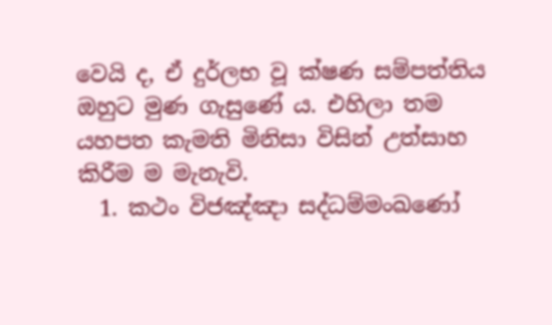වෙයි ද, ඒ දුර්ලභ වූ ක්ෂණ සම්පත්තිය ඔහුට මුණ ගැසුණේ ය. එහිලා තම යහපත කැමති මිනිසා විසින් උත්සාහ කිරීම ම මැනැවි.
  1. කථං විජඤ්ඤා සද්ධම්මංඛණෝ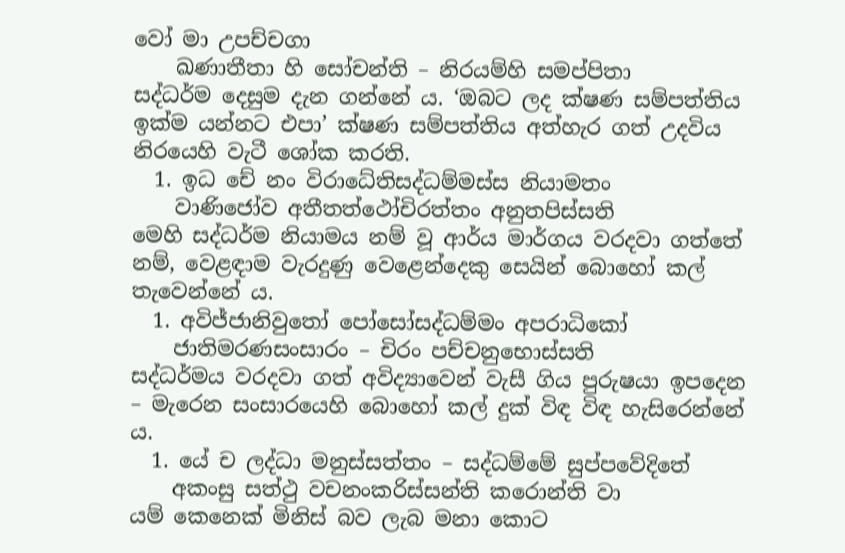වෝ මා උපච්චගා
    ඛණාතීතා හි සෝචන්ති – නිරයම්හි සමප්පිතා
සද්ධර්ම දෙසුම දැන ගන්නේ ය. ‘ඔබට ලද ක්ෂණ සම්පත්තිය ඉක්ම යන්නට එපා’ ක්ෂණ සම්පත්තිය අත්හැර ගත් උදවිය නිරයෙහි වැටී ශෝක කරති.
  1. ඉධ චේ නං විරාධේතිසද්ධම්මස්ස නියාමතං
    වාණිජෝව අතීතත්ථෝචිරත්තං අනුතපිස්සති
මෙහි සද්ධර්ම නියාමය නම් වූ ආර්ය මාර්ගය වරදවා ගත්තේ නම්, වෙළඳාම වැරදුණු වෙළෙන්දෙකු සෙයින් බොහෝ කල් තැවෙන්නේ ය.
  1. අවිජ්ජානිවුතෝ පෝසෝසද්ධම්මං අපරාධිකෝ
    ජාතිමරණසංසාරං – චිරං පච්චනුභොස්සති
සද්ධර්මය වරදවා ගත් අවිද්‍යාවෙන් වැසී ගිය පුරුෂයා ඉපදෙන – මැරෙන සංසාරයෙහි බොහෝ කල් දුක් විඳ විඳ හැසිරෙන්නේ ය.
  1. යේ ච ලද්ධා මනුස්සත්තං – සද්ධම්මේ සුප්පවේදිතේ
    අකංසු සත්ථු වචනංකරිස්සන්ති කරොන්ති වා
යම් කෙනෙක් මිනිස් බව ලැබ මනා කොට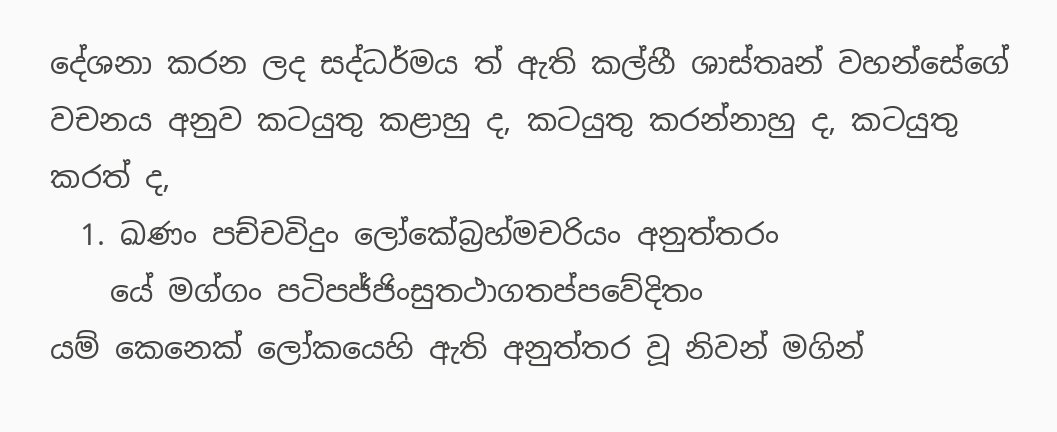දේශනා කරන ලද සද්ධර්මය ත් ඇති කල්හී ශාස්තෘන් වහන්සේගේ වචනය අනුව කටයුතු කළාහු ද, කටයුතු කරන්නාහු ද, කටයුතු කරත් ද,
  1. ඛණං පච්චවිදුං ලෝකේබ්‍රහ්මචරියං අනුත්තරං
    යේ මග්ගං පටිපජ්ජිංසුතථාගතප්පවේදිතං
යම් කෙනෙක් ලෝකයෙහි ඇති අනුත්තර වූ නිවන් මගින්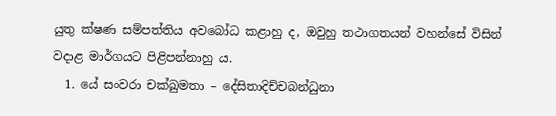යුතු ක්ෂණ සම්පත්තිය අවබෝධ කළාහු ද, ඔවුහු තථාගතයන් වහන්සේ විසින් වදාළ මාර්ගයට පිළිපන්නාහු ය.
  1. යේ සංවරා චක්ඛුමතා – දේසිතාදිච්චබන්ධුනා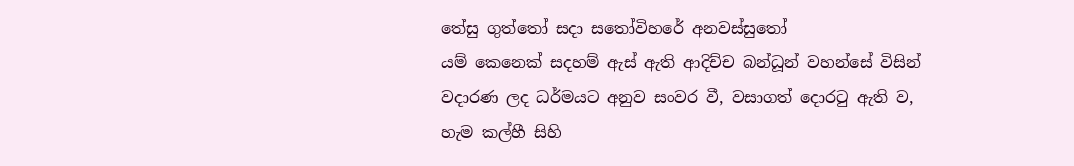තේසු ගුත්තෝ සදා සතෝවිහරේ අනවස්සුතෝ
යම් කෙනෙක් සදහම් ඇස් ඇති ආදිච්ච බන්ධූන් වහන්සේ විසින් වදාරණ ලද ධර්මයට අනුව සංවර වී, වසාගත් දොරටු ඇති ව, හැම කල්හී සිහි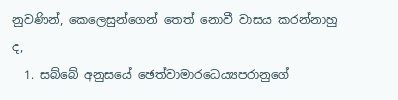නුවණින්, කෙලෙසුන්ගෙන් තෙත් නොවී වාසය කරන්නාහු ද,
  1. සබ්බේ අනුසයේ ඡෙත්වාමාරධෙය්‍යපරානුගේ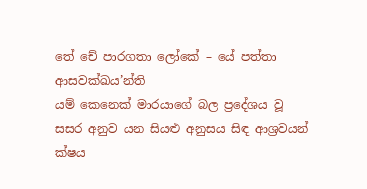තේ චේ පාරගතා ලෝකේ – යේ පත්තා ආසවක්ඛය’න්ති
යම් කෙනෙක් මාරයාගේ බල ප්‍රදේශය වූ සසර අනුව යන සියළු අනුසය සිඳ ආශ්‍රවයන් ක්ෂය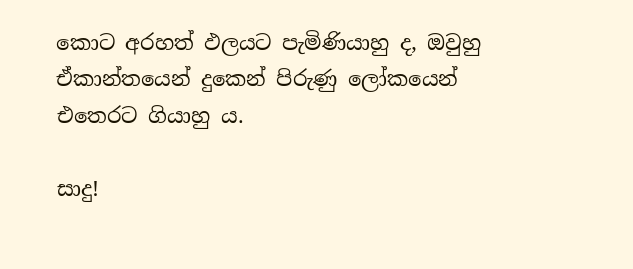කොට අරහත් ඵලයට පැමිණියාහු ද, ඔවුහු ඒකාන්තයෙන් දුකෙන් පිරුණු ලෝකයෙන් එතෙරට ගියාහු ය.

සාදු!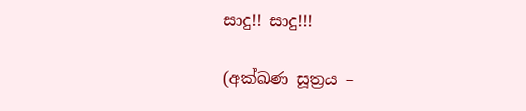සාදු!! සාදු!!!

(අක්ඛණ සූත්‍රය –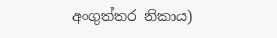අංගුත්තර නිකාය)